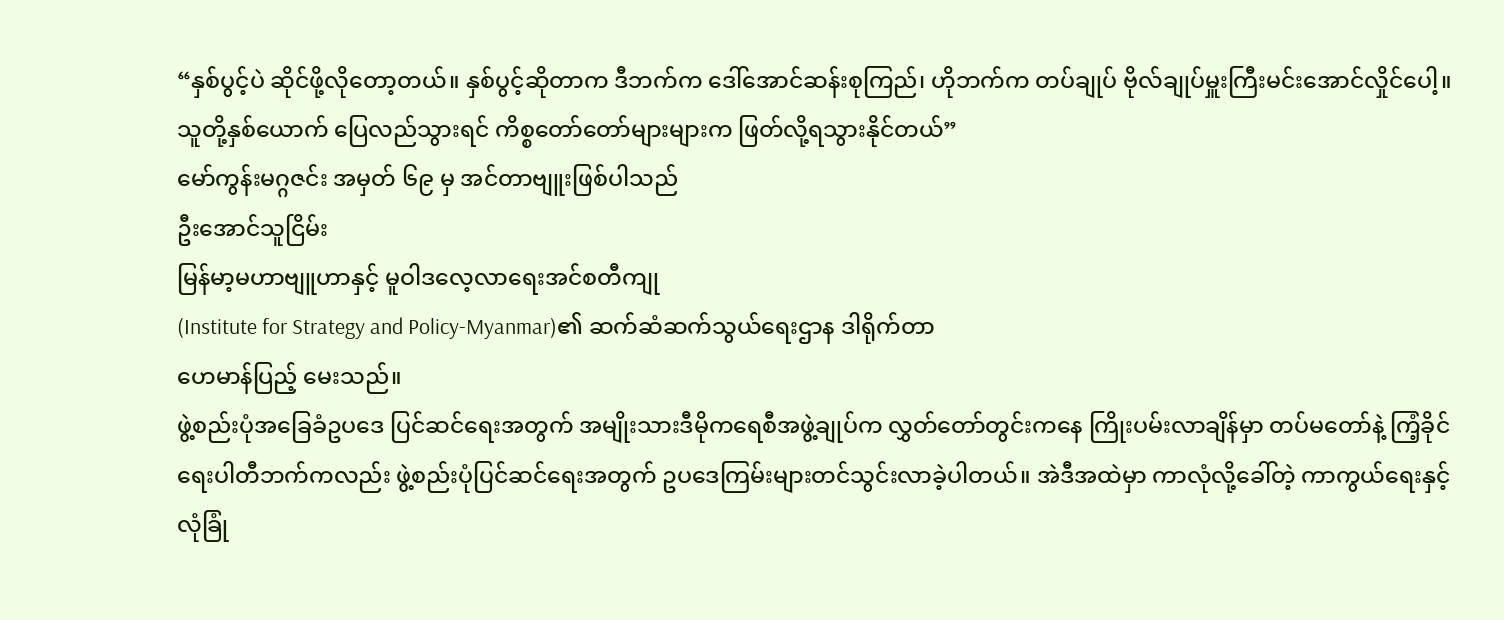“နှစ်ပွင့်ပဲ ဆိုင်ဖို့လိုတော့တယ်။ နှစ်ပွင့်ဆိုတာက ဒီဘက်က ဒေါ်အောင်ဆန်းစုကြည်၊ ဟိုဘက်က တပ်ချုပ် ဗိုလ်ချုပ်မှူးကြီးမင်းအောင်လှိုင်ပေါ့။ သူတို့နှစ်ယောက် ပြေလည်သွားရင် ကိစ္စတော်တော်များများက ဖြတ်လို့ရသွားနိုင်တယ်”
မော်ကွန်းမဂ္ဂဇင်း အမှတ် ၆၉ မှ အင်တာဗျူးဖြစ်ပါသည်
ဦးအောင်သူငြိမ်း
မြန်မာ့မဟာဗျူဟာနှင့် မူဝါဒလေ့လာရေးအင်စတီကျု
(Institute for Strategy and Policy-Myanmar)၏ ဆက်ဆံဆက်သွယ်ရေးဌာန ဒါရိုက်တာ
ဟေမာန်ပြည့် မေးသည်။
ဖွဲ့စည်းပုံအခြေခံဥပဒေ ပြင်ဆင်ရေးအတွက် အမျိုးသားဒီမိုကရေစီအဖွဲ့ချုပ်က လွှတ်တော်တွင်းကနေ ကြိုးပမ်းလာချိန်မှာ တပ်မတော်နဲ့ ကြံ့ခိုင်ရေးပါတီဘက်ကလည်း ဖွဲ့စည်းပုံပြင်ဆင်ရေးအတွက် ဥပဒေကြမ်းများတင်သွင်းလာခဲ့ပါတယ်။ အဲဒီအထဲမှာ ကာလုံလို့ခေါ်တဲ့ ကာကွယ်ရေးနှင့် လုံခြုံ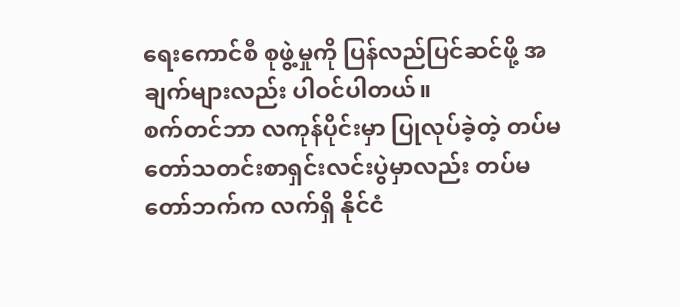ရေးကောင်စီ စုဖွဲ့မှုကို ပြန်လည်ပြင်ဆင်ဖို့ အချက်များလည်း ပါဝင်ပါတယ်။
စက်တင်ဘာ လကုန်ပိုင်းမှာ ပြုလုပ်ခဲ့တဲ့ တပ်မတော်သတင်းစာရှင်းလင်းပွဲမှာလည်း တပ်မတော်ဘက်က လက်ရှိ နိုင်ငံ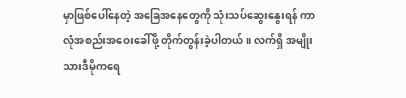မှာဖြစ်ပေါ်နေတဲ့ အခြေအနေတွေကို သုံးသပ်ဆွေးနွေးရန် ကာလုံအစည်းအဝေးခေါ်ဖို့ တိုက်တွန်းခဲ့ပါတယ်။ လက်ရှိ အမျိုးသားဒီမိုကရေ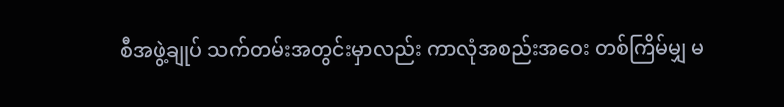စီအဖွဲ့ချုပ် သက်တမ်းအတွင်းမှာလည်း ကာလုံအစည်းအဝေး တစ်ကြိမ်မျှ မ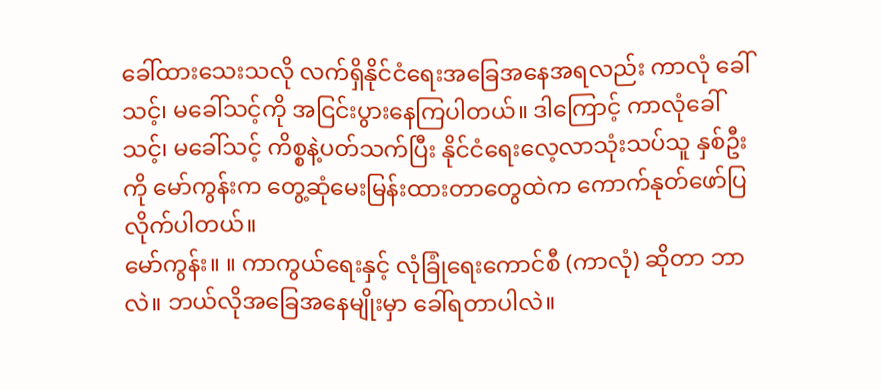ခေါ်ထားသေးသလို လက်ရှိနိုင်ငံရေးအခြေအနေအရလည်း ကာလုံ ခေါ်သင့်၊ မခေါ်သင့်ကို အငြင်းပွားနေကြပါတယ်။ ဒါကြောင့် ကာလုံခေါ်သင့်၊ မခေါ်သင့် ကိစ္စနဲ့ပတ်သက်ပြီး နိုင်ငံရေးလေ့လာသုံးသပ်သူ နှစ်ဦးကို မော်ကွန်းက တွေ့ဆုံမေးမြန်းထားတာတွေထဲက ကောက်နုတ်ဖော်ပြလိုက်ပါတယ်။
မော်ကွန်း။ ။ ကာကွယ်ရေးနှင့် လုံခြုံရေးကောင်စီ (ကာလုံ) ဆိုတာ ဘာလဲ။ ဘယ်လိုအခြေအနေမျိုးမှာ ခေါ်ရတာပါလဲ။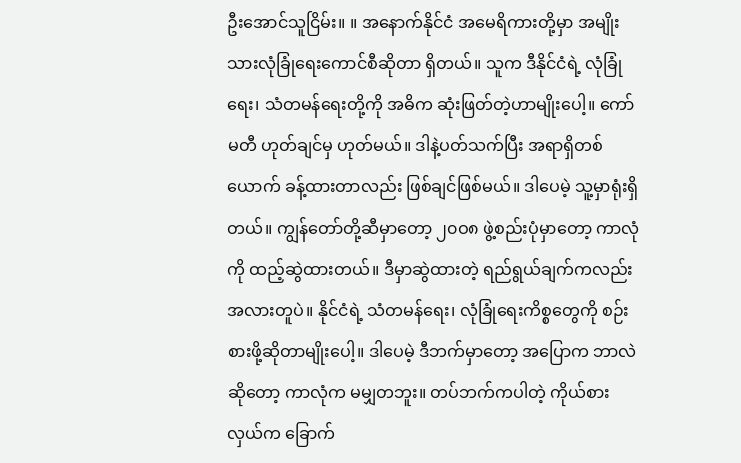ဦးအောင်သူငြိမ်း။ ။ အနောက်နိုင်ငံ အမေရိကားတို့မှာ အမျိုးသားလုံခြုံရေးကောင်စီဆိုတာ ရှိတယ်။ သူက ဒီနိုင်ငံရဲ့ လုံခြုံရေး၊ သံတမန်ရေးတို့ကို အဓိက ဆုံးဖြတ်တဲ့ဟာမျိုးပေါ့။ ကော်မတီ ဟုတ်ချင်မှ ဟုတ်မယ်။ ဒါနဲ့ပတ်သက်ပြီး အရာရှိတစ်ယောက် ခန့်ထားတာလည်း ဖြစ်ချင်ဖြစ်မယ်။ ဒါပေမဲ့ သူ့မှာရုံးရှိတယ်။ ကျွန်တော်တို့ဆီမှာတော့ ၂၀ဝ၈ ဖွဲ့စည်းပုံမှာတော့ ကာလုံကို ထည့်ဆွဲထားတယ်။ ဒီမှာဆွဲထားတဲ့ ရည်ရွယ်ချက်ကလည်း အလားတူပဲ။ နိုင်ငံရဲ့ သံတမန်ရေး၊ လုံခြုံရေးကိစ္စတွေကို စဉ်းစားဖို့ဆိုတာမျိုးပေါ့။ ဒါပေမဲ့ ဒီဘက်မှာတော့ အပြောက ဘာလဲဆိုတော့ ကာလုံက မမျှတဘူး။ တပ်ဘက်ကပါတဲ့ ကိုယ်စားလှယ်က ခြောက်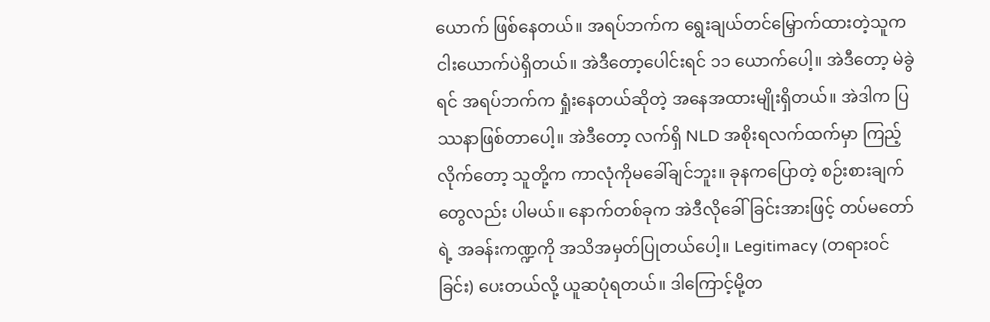ယောက် ဖြစ်နေတယ်။ အရပ်ဘက်က ရွေးချယ်တင်မြှောက်ထားတဲ့သူက ငါးယောက်ပဲရှိတယ်။ အဲဒီတော့ပေါင်းရင် ၁၁ ယောက်ပေါ့။ အဲဒီတော့ မဲခွဲရင် အရပ်ဘက်က ရှုံးနေတယ်ဆိုတဲ့ အနေအထားမျိုးရှိတယ်။ အဲဒါက ပြဿနာဖြစ်တာပေါ့။ အဲဒီတော့ လက်ရှိ NLD အစိုးရလက်ထက်မှာ ကြည့်လိုက်တော့ သူတို့က ကာလုံကိုမခေါ်ချင်ဘူး။ ခုနကပြောတဲ့ စဉ်းစားချက်တွေလည်း ပါမယ်။ နောက်တစ်ခုက အဲဒီလိုခေါ်ခြင်းအားဖြင့် တပ်မတော်ရဲ့ အခန်းကဏ္ဍကို အသိအမှတ်ပြုတယ်ပေါ့။ Legitimacy (တရားဝင်ခြင်း) ပေးတယ်လို့ ယူဆပုံရတယ်။ ဒါကြောင့်မို့တ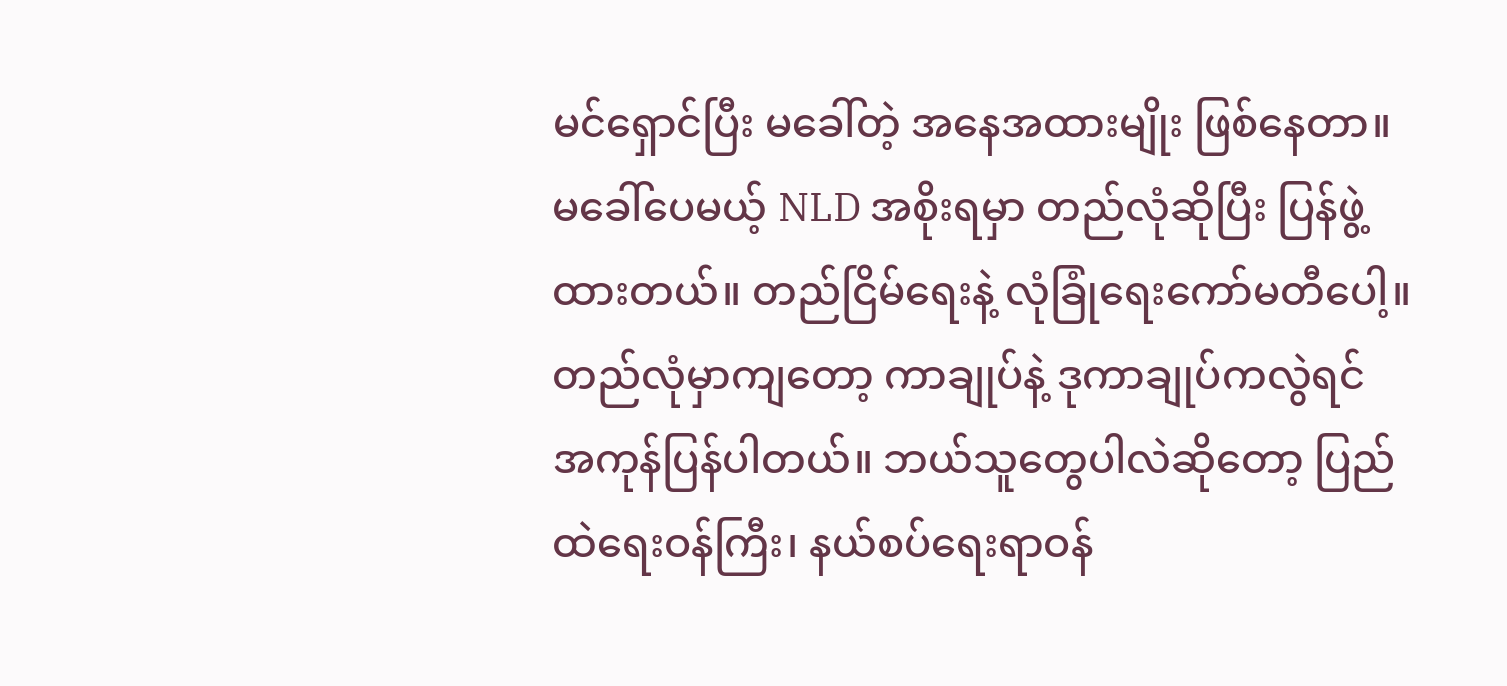မင်ရှောင်ပြီး မခေါ်တဲ့ အနေအထားမျိုး ဖြစ်နေတာ။
မခေါ်ပေမယ့် NLD အစိုးရမှာ တည်လုံဆိုပြီး ပြန်ဖွဲ့ထားတယ်။ တည်ငြိမ်ရေးနဲ့ လုံခြုံရေးကော်မတီပေါ့။ တည်လုံမှာကျတော့ ကာချုပ်နဲ့ ဒုကာချုပ်ကလွဲရင် အကုန်ပြန်ပါတယ်။ ဘယ်သူတွေပါလဲဆိုတော့ ပြည်ထဲရေးဝန်ကြီး၊ နယ်စပ်ရေးရာဝန်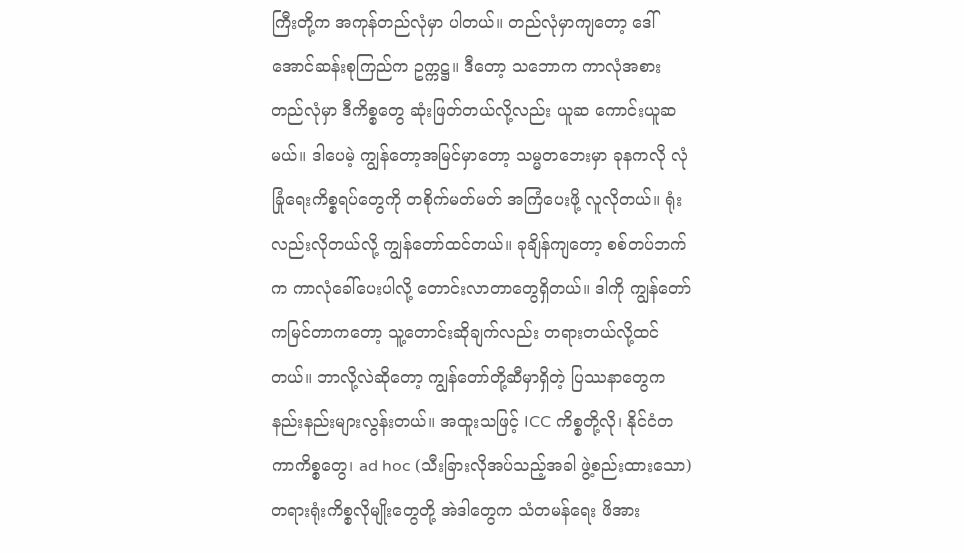ကြီးတို့က အကုန်တည်လုံမှာ ပါတယ်။ တည်လုံမှာကျတော့ ဒေါ်အောင်ဆန်းစုကြည်က ဥက္ကဋ္ဌ။ ဒီတော့ သဘောက ကာလုံအစား တည်လုံမှာ ဒီကိစ္စတွေ ဆုံးဖြတ်တယ်လို့လည်း ယူဆ ကောင်းယူဆမယ်။ ဒါပေမဲ့ ကျွန်တော့အမြင်မှာတော့ သမ္မတဘေးမှာ ခုနကလို လုံခြုံရေးကိစ္စရပ်တွေကို တစိုက်မတ်မတ် အကြံပေးဖို့ လူလိုတယ်။ ရုံးလည်းလိုတယ်လို့ ကျွန်တော်ထင်တယ်။ ခုချိန်ကျတော့ စစ်တပ်ဘက်က ကာလုံခေါ်ပေးပါလို့ တောင်းလာတာတွေရှိတယ်။ ဒါကို ကျွန်တော်ကမြင်တာကတော့ သူ့တောင်းဆိုချက်လည်း တရားတယ်လို့ထင်တယ်။ ဘာလို့လဲဆိုတော့ ကျွန်တော်တို့ဆီမှာရှိတဲ့ ပြဿနာတွေက နည်းနည်းများလွန်းတယ်။ အထူးသဖြင့် ICC ကိစ္စတို့လို၊ နိုင်ငံတကာကိစ္စတွေ၊ ad hoc (သီးခြားလိုအပ်သည့်အခါ ဖွဲ့စည်းထားသော) တရားရုံးကိစ္စလိုမျိုးတွေတို့ အဲဒါတွေက သံတမန်ရေး ဖိအား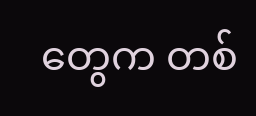တွေက တစ်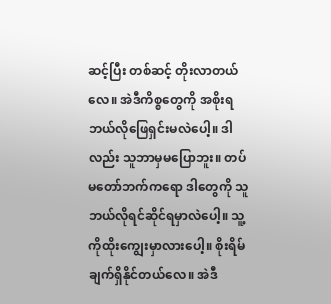ဆင့်ပြီး တစ်ဆင့် တိုးလာတယ်လေ။ အဲဒီကိစ္စတွေကို အစိုးရ ဘယ်လိုဖြေရှင်းမလဲပေါ့။ ဒါလည်း သူဘာမှမပြောဘူး။ တပ်မတော်ဘက်ကရော ဒါတွေကို သူဘယ်လိုရင်ဆိုင်ရမှာလဲပေါ့။ သူ့ကိုထိုးကျွေးမှာလားပေါ့။ စိုးရိမ်ချက်ရှိနိုင်တယ်လေ။ အဲဒီ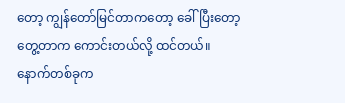တော့ ကျွန်တော်မြင်တာကတော့ ခေါ်ပြီးတော့ တွေ့တာက ကောင်းတယ်လို့ ထင်တယ်။
နောက်တစ်ခုက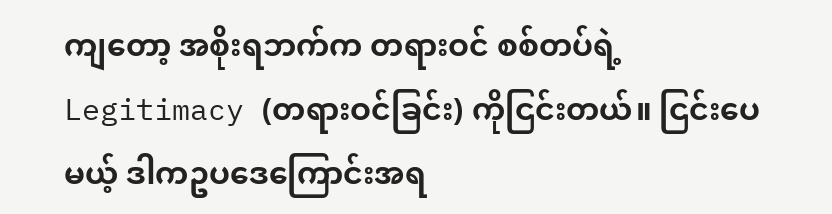ကျတော့ အစိုးရဘက်က တရားဝင် စစ်တပ်ရဲ့ Legitimacy (တရားဝင်ခြင်း) ကိုငြင်းတယ်။ ငြင်းပေမယ့် ဒါကဥပဒေကြောင်းအရ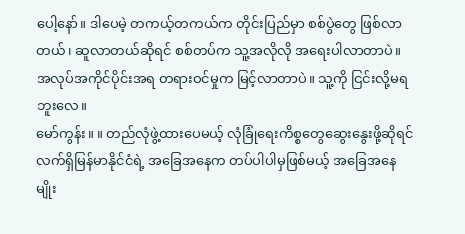ပေါ့နော်။ ဒါပေမဲ့ တကယ့်တကယ်က တိုင်းပြည်မှာ စစ်ပွဲတွေ ဖြစ်လာတယ်၊ ဆူလာတယ်ဆိုရင် စစ်တပ်က သူ့အလိုလို အရေးပါလာတာပဲ။ အလုပ်အကိုင်ပိုင်းအရ တရားဝင်မှုက မြင့်လာတာပဲ။ သူ့ကို ငြင်းလို့မရဘူးလေ။
မော်ကွန်း။ ။ တည်လုံဖွဲ့ထားပေမယ့် လုံခြုံရေးကိစ္စတွေဆွေးနွေးဖို့ဆိုရင် လက်ရှိမြန်မာနိုင်ငံရဲ့ အခြေအနေက တပ်ပါပါမှဖြစ်မယ့် အခြေအနေမျိုး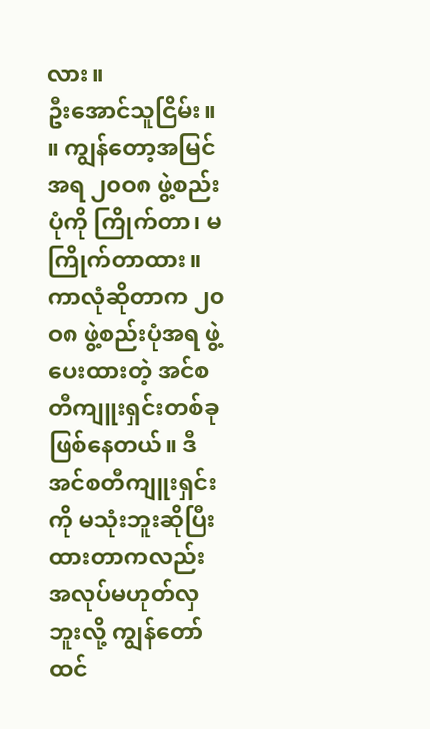လား။
ဦးအောင်သူငြိမ်း။ ။ ကျွန်တော့အမြင်အရ ၂၀ဝ၈ ဖွဲ့စည်းပုံကို ကြိုက်တာ၊ မကြိုက်တာထား။ ကာလုံဆိုတာက ၂၀ဝ၈ ဖွဲ့စည်းပုံအရ ဖွဲ့ပေးထားတဲ့ အင်စတီကျူးရှင်းတစ်ခု ဖြစ်နေတယ်။ ဒီအင်စတီကျူးရှင်းကို မသုံးဘူးဆိုပြီး ထားတာကလည်း အလုပ်မဟုတ်လှဘူးလို့ ကျွန်တော်ထင်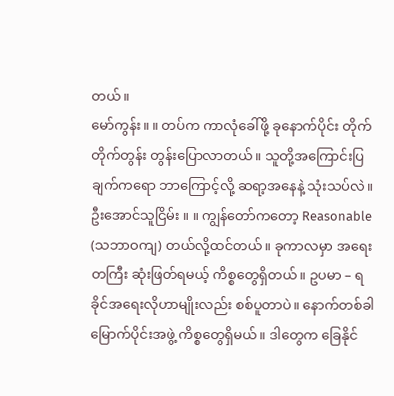တယ်။
မော်ကွန်း။ ။ တပ်က ကာလုံခေါ်ဖို့ ခုနောက်ပိုင်း တိုက်တိုက်တွန်း တွန်းပြောလာတယ်။ သူတို့အကြောင်းပြချက်ကရော ဘာကြောင့်လို့ ဆရာ့အနေနဲ့ သုံးသပ်လဲ။
ဦးအောင်သူငြိမ်း ။ ။ ကျွန်တော်ကတော့ Reasonable (သဘာဝကျ) တယ်လို့ထင်တယ်။ ခုကာလမှာ အရေးတကြီး ဆုံးဖြတ်ရမယ့် ကိစ္စတွေရှိတယ်။ ဥပမာ – ရခိုင်အရေးလိုဟာမျိုးလည်း စစ်ပူတာပဲ။ နောက်တစ်ခါ မြောက်ပိုင်းအဖွဲ့ ကိစ္စတွေရှိမယ်။ ဒါတွေက ခြေနိုင်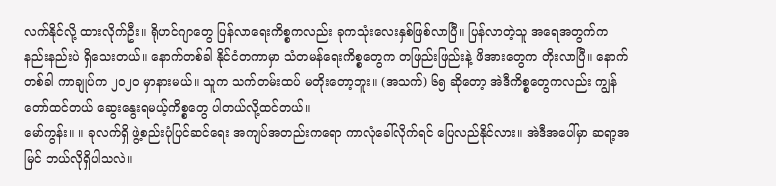လက်နိုင်လို့ ထားလိုက်ဦး။ ရိုဟင်ဂျာတွေ ပြန်လာရေးကိစ္စကလည်း ခုကသုံးလေးနှစ်ဖြစ်လာပြီ။ ပြန်လာတဲ့သူ အရေအတွက်က နည်းနည်းပဲ ရှိသေးတယ်။ နောက်တစ်ခါ နိုင်ငံတကာမှာ သံတမန်ရေးကိစ္စတွေက တဖြည်းဖြည်းနဲ့ ဖိအားတွေက တိုးလာပြီ။ နောက်တစ်ခါ ကာချုပ်က ၂၀၂၀ မှာနားမယ်။ သူက သက်တမ်းထပ် မတိုးတော့ဘူး။ (အသက်) ၆၅ ဆိုတော့ အဲဒီကိစ္စတွေကလည်း ကျွန်တော်ထင်တယ် ဆွေးနွေးရမယ့်ကိစ္စတွေ ပါတယ်လို့ထင်တယ်။
မော်ကွန်း။ ။ ခုလက်ရှိ ဖွဲ့စည်းပုံပြင်ဆင်ရေး အကျပ်အတည်းကရော ကာလုံခေါ်လိုက်ရင် ပြေလည်နိုင်လား။ အဲဒီအပေါ်မှာ ဆရာ့အမြင် ဘယ်လိုရှိပါသလဲ။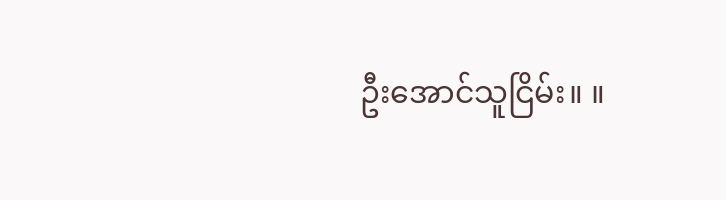ဦးအောင်သူငြိမ်း။ ။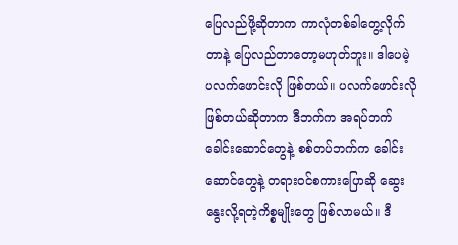ပြေလည်ဖို့ဆိုတာက ကာလုံတစ်ခါတွေ့လိုက်တာနဲ့ ပြေလည်တာတော့မဟုတ်ဘူး။ ဒါပေမဲ့ ပလက်ဖောင်းလို ဖြစ်တယ်။ ပလက်ဖောင်းလိုဖြစ်တယ်ဆိုတာက ဒီဘက်က အရပ်ဘက်ခေါင်းဆောင်တွေနဲ့ စစ်တပ်ဘက်က ခေါင်းဆောင်တွေနဲ့ တရားဝင်စကားပြောဆို ဆွေးနွေးလို့ရတဲ့ကိစ္စမျိုးတွေ ဖြစ်လာမယ်။ ဒီ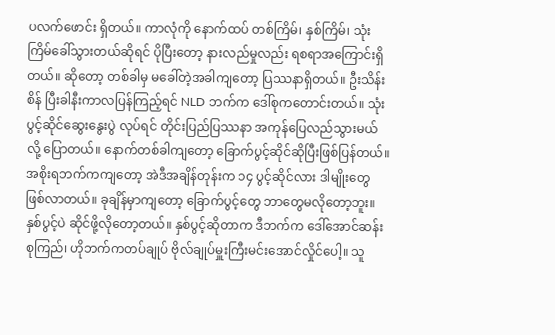ပလက်ဖောင်း ရှိတယ်။ ကာလုံကို နောက်ထပ် တစ်ကြိမ်၊ နှစ်ကြိမ်၊ သုံးကြိမ်ခေါ်သွားတယ်ဆိုရင် ပိုပြီးတော့ နားလည်မှုလည်း ရစရာအကြောင်းရှိတယ်။ ဆိုတော့ တစ်ခါမှ မခေါ်တဲ့အခါကျတော့ ပြဿနာရှိတယ်။ ဦးသိန်းစိန် ပြီးခါနီးကာလပြန်ကြည့်ရင် NLD ဘက်က ဒေါ်စုကတောင်းတယ်။ သုံးပွင့်ဆိုင်ဆွေးနွေးပွဲ လုပ်ရင် တိုင်းပြည်ပြဿနာ အကုန်ပြေလည်သွားမယ်လို့ ပြောတယ်။ နောက်တစ်ခါကျတော့ ခြောက်ပွင့်ဆိုင်ဆိုပြီးဖြစ်ပြန်တယ်။ အစိုးရဘက်ကကျတော့ အဲဒီအချိန်တုန်းက ၁၄ ပွင့်ဆိုင်လား ဒါမျိုးတွေ ဖြစ်လာတယ်။ ခုချိန်မှာကျတော့ ခြောက်ပွင့်တွေ ဘာတွေမလိုတော့ဘူး။
နှစ်ပွင့်ပဲ ဆိုင်ဖို့လိုတော့တယ်။ နှစ်ပွင့်ဆိုတာက ဒီဘက်က ဒေါ်အောင်ဆန်းစုကြည်၊ ဟိုဘက်ကတပ်ချုပ် ဗိုလ်ချုပ်မှူးကြီးမင်းအောင်လှိုင်ပေါ့။ သူ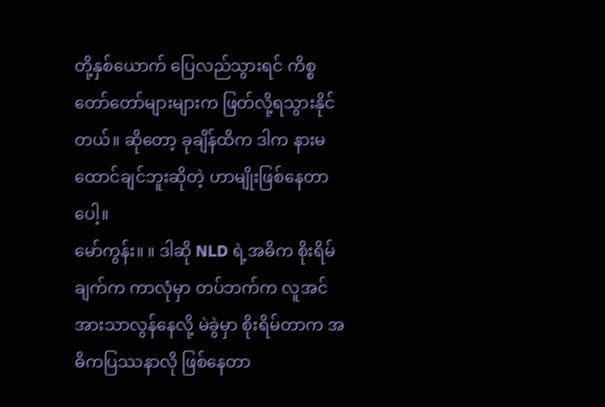တို့နှစ်ယောက် ပြေလည်သွားရင် ကိစ္စတော်တော်များများက ဖြတ်လို့ရသွားနိုင်တယ်။ ဆိုတော့ ခုချိန်ထိက ဒါက နားမထောင်ချင်ဘူးဆိုတဲ့ ဟာမျိုးဖြစ်နေတာပေါ့။
မော်ကွန်း။ ။ ဒါဆို NLD ရဲ့အဓိက စိုးရိမ်ချက်က ကာလုံမှာ တပ်ဘက်က လူအင်အားသာလွန်နေလို့ မဲခွဲမှာ စိုးရိမ်တာက အဓိကပြဿနာလို ဖြစ်နေတာ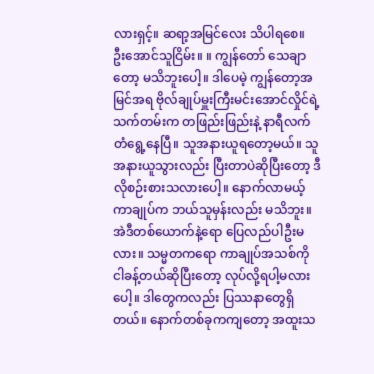လားရှင့်။ ဆရာ့အမြင်လေး သိပါရစေ။
ဦးအောင်သူငြိမ်း။ ။ ကျွန်တော် သေချာတော့ မသိဘူးပေါ့။ ဒါပေမဲ့ ကျွန်တော့အမြင်အရ ဗိုလ်ချုပ်မှူးကြီးမင်းအောင်လှိုင်ရဲ့ သက်တမ်းက တဖြည်းဖြည်းနဲ့ နာရီလက်တံရွေ့နေပြီ။ သူအနားယူရတော့မယ်။ သူအနားယူသွားလည်း ပြီးတာပဲဆိုပြီးတော့ ဒီလိုစဉ်းစားသလားပေါ့။ နောက်လာမယ့်ကာချုပ်က ဘယ်သူမှန်းလည်း မသိဘူး။ အဲဒီတစ်ယောက်နဲ့ရော ပြေလည်ပါဦးမလား။ သမ္မတကရော ကာချုပ်အသစ်ကို ငါခန့်တယ်ဆိုပြီးတော့ လုပ်လို့ရပါ့မလားပေါ့။ ဒါတွေကလည်း ပြဿနာတွေရှိတယ်။ နောက်တစ်ခုကကျတော့ အထူးသ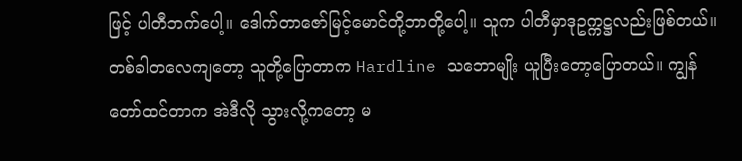ဖြင့် ပါတီဘက်ပေါ့။ ဒေါက်တာဇော်မြင့်မောင်တို့ဘာတို့ပေါ့။ သူက ပါတီမှာဒုဥက္ကဋ္ဌလည်းဖြစ်တယ်။ တစ်ခါတလေကျတော့ သူတို့ပြောတာက Hardline သဘောမျိုး ယူပြီးတော့ပြောတယ်။ ကျွန်တော်ထင်တာက အဲဒီလို သွားလို့ကတော့ မ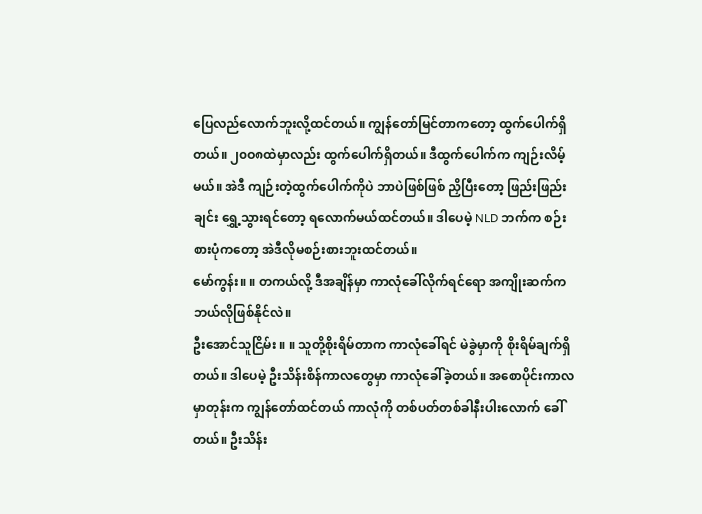ပြေလည်လောက်ဘူးလို့ထင်တယ်။ ကျွန်တော်မြင်တာကတော့ ထွက်ပေါက်ရှိတယ်။ ၂၀ဝ၈ထဲမှာလည်း ထွက်ပေါက်ရှိတယ်။ ဒီထွက်ပေါက်က ကျဉ်းလိမ့်မယ်။ အဲဒီ ကျဉ်းတဲ့ထွက်ပေါက်ကိုပဲ ဘာပဲဖြစ်ဖြစ် ညှိပြီးတော့ ဖြည်းဖြည်းချင်း ရွှေ့သွားရင်တော့ ရလောက်မယ်ထင်တယ်။ ဒါပေမဲ့ NLD ဘက်က စဉ်းစားပုံကတော့ အဲဒီလိုမစဉ်းစားဘူးထင်တယ်။
မော်ကွန်း။ ။ တကယ်လို့ ဒီအချိန်မှာ ကာလုံခေါ်လိုက်ရင်ရော အကျိုးဆက်က ဘယ်လိုဖြစ်နိုင်လဲ။
ဦးအောင်သူငြိမ်း ။ ။ သူတို့စိုးရိမ်တာက ကာလုံခေါ်ရင် မဲခွဲမှာကို စိုးရိမ်ချက်ရှိတယ်။ ဒါပေမဲ့ ဦးသိန်းစိန်ကာလတွေမှာ ကာလုံခေါ်ခဲ့တယ်။ အစောပိုင်းကာလမှာတုန်းက ကျွန်တော်ထင်တယ် ကာလုံကို တစ်ပတ်တစ်ခါနီးပါးလောက် ခေါ်တယ်။ ဦးသိန်း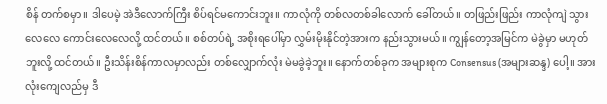စိန် တက်စမှာ။ ဒါပေမဲ့ အဲဒီလောက်ကြီး စိပ်ရင်မကောင်းဘူး။ ကာလုံကို တစ်လတစ်ခါလောက် ခေါ်တယ်။ တဖြည်းဖြည်း ကာလုံကျဲ သွားလေလေ ကောင်းလေလေလို့ ထင်တယ်။ စစ်တပ်ရဲ့ အစိုးရပေါ်မှာ လွှမ်းမိုးနိုင်တဲ့အားက နည်းသွားမယ်။ ကျွန်တော့အမြင်က မဲခွဲမှာ မဟုတ်ဘူးလို့ ထင်တယ်။ ဦးသိန်းစိန်ကာလမှာလည်း တစ်လျှောက်လုံး မဲမခွဲခဲ့ဘူး။ နောက်တစ်ခုက အများစုက Consensus (အများဆန္ဒ) ပေါ့။ အားလုံးကျေလည်မှ ဒီ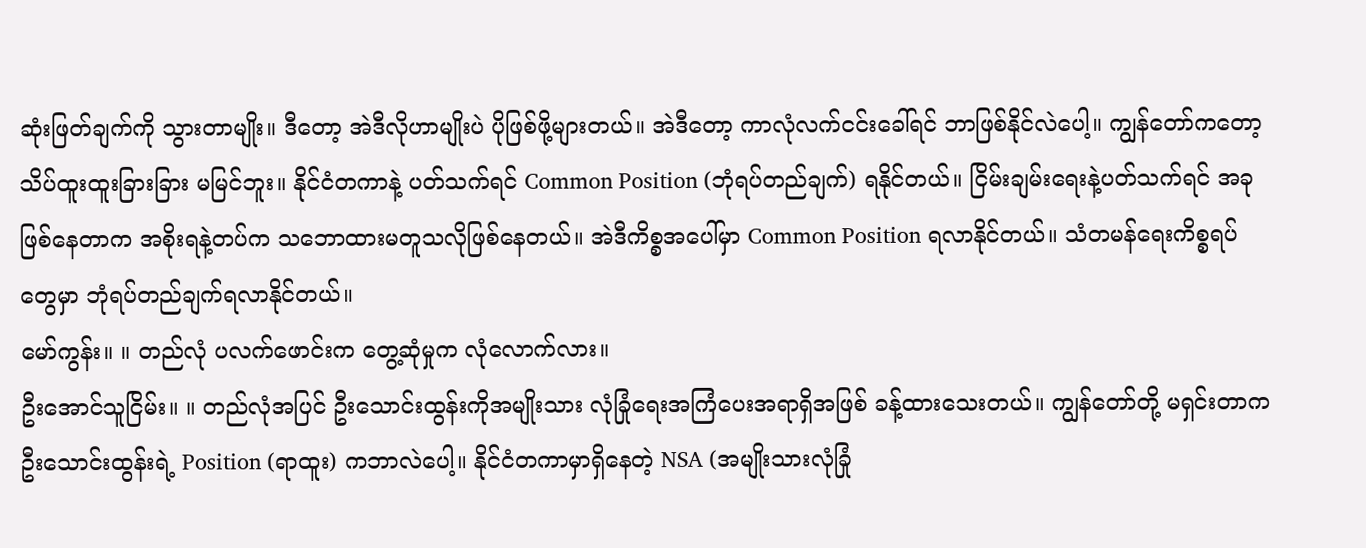ဆုံးဖြတ်ချက်ကို သွားတာမျိုး။ ဒီတော့ အဲဒီလိုဟာမျိုးပဲ ပိုဖြစ်ဖို့များတယ်။ အဲဒီတော့ ကာလုံလက်ငင်းခေါ်ရင် ဘာဖြစ်နိုင်လဲပေါ့။ ကျွန်တော်ကတော့ သိပ်ထူးထူးခြားခြား မမြင်ဘူး။ နိုင်ငံတကာနဲ့ ပတ်သက်ရင် Common Position (ဘုံရပ်တည်ချက်) ရနိုင်တယ်။ ငြိမ်းချမ်းရေးနဲ့ပတ်သက်ရင် အခုဖြစ်နေတာက အစိုးရနဲ့တပ်က သဘောထားမတူသလိုဖြစ်နေတယ်။ အဲဒီကိစ္စအပေါ်မှာ Common Position ရလာနိုင်တယ်။ သံတမန်ရေးကိစ္စရပ်တွေမှာ ဘုံရပ်တည်ချက်ရလာနိုင်တယ်။
မော်ကွန်း။ ။ တည်လုံ ပလက်ဖောင်းက တွေ့ဆုံမှုက လုံလောက်လား။
ဦးအောင်သူငြိမ်း။ ။ တည်လုံအပြင် ဦးသောင်းထွန်းကိုအမျိုးသား လုံခြုံရေးအကြံပေးအရာရှိအဖြစ် ခန့်ထားသေးတယ်။ ကျွန်တော်တို့ မရှင်းတာက ဦးသောင်းထွန်းရဲ့ Position (ရာထူး) ကဘာလဲပေါ့။ နိုင်ငံတကာမှာရှိနေတဲ့ NSA (အမျိုးသားလုံခြုံ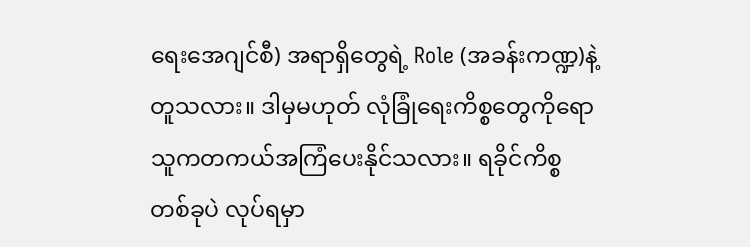ရေးအေဂျင်စီ) အရာရှိတွေရဲ့ Role (အခန်းကဏ္ဍ)နဲ့တူသလား။ ဒါမှမဟုတ် လုံခြုံရေးကိစ္စတွေကိုရော သူကတကယ်အကြံပေးနိုင်သလား။ ရခိုင်ကိစ္စတစ်ခုပဲ လုပ်ရမှာ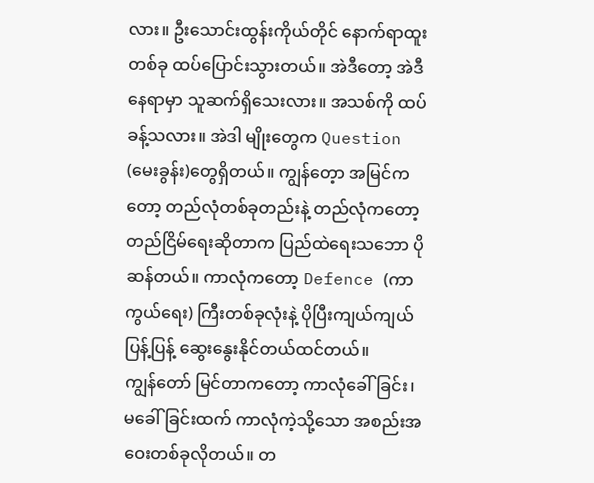လား။ ဦးသောင်းထွန်းကိုယ်တိုင် နောက်ရာထူးတစ်ခု ထပ်ပြောင်းသွားတယ်။ အဲဒီတော့ အဲဒီနေရာမှာ သူဆက်ရှိသေးလား။ အသစ်ကို ထပ်ခန့်သလား။ အဲဒါ မျိုးတွေက Question (မေးခွန်း)တွေရှိတယ်။ ကျွန်တေ့ာ အမြင်ကတော့ တည်လုံတစ်ခုတည်းနဲ့ တည်လုံကတော့ တည်ငြိမ်ရေးဆိုတာက ပြည်ထဲရေးသဘော ပိုဆန်တယ်။ ကာလုံကတော့ Defence (ကာကွယ်ရေး) ကြီးတစ်ခုလုံးနဲ့ ပိုပြီးကျယ်ကျယ်ပြန့်ပြန့် ဆွေးနွေးနိုင်တယ်ထင်တယ်။
ကျွန်တော် မြင်တာကတော့ ကာလုံခေါ်ခြင်း၊ မခေါ်ခြင်းထက် ကာလုံကဲ့သို့သော အစည်းအဝေးတစ်ခုလိုတယ်။ တ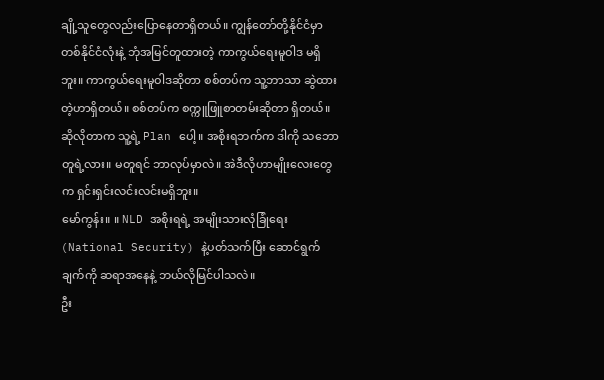ချို့သူတွေလည်းပြောနေတာရှိတယ်။ ကျွန်တော်တို့နိုင်ငံမှာ တစ်နိုင်ငံလုံးနဲ့ ဘုံအမြင်တူထားတဲ့ ကာကွယ်ရေးမူဝါဒ မရှိဘူး။ ကာကွယ်ရေးမူဝါဒဆိုတာ စစ်တပ်က သူ့ဘာသာ ဆွဲထားတဲ့ဟာရှိတယ်။ စစ်တပ်က စက္ကူဖြူစာတမ်းဆိုတာ ရှိတယ်။ ဆိုလိုတာက သူ့ရဲ့ Plan ပေါ့။ အစိုးရဘက်က ဒါကို သဘောတူရဲ့လား။ မတူရင် ဘာလုပ်မှာလဲ။ အဲဒီလိုဟာမျိုးလေးတွေက ရှင်းရှင်းလင်းလင်းမရှိဘူး။
မော်ကွန်း။ ။ NLD အစိုးရရဲ့ အမျိုးသားလုံခြုံရေး (National Security) နဲ့ပတ်သက်ပြီး ဆောင်ရွက်ချက်ကို ဆရာအနေနဲ့ ဘယ်လိုမြင်ပါသလဲ။
ဦး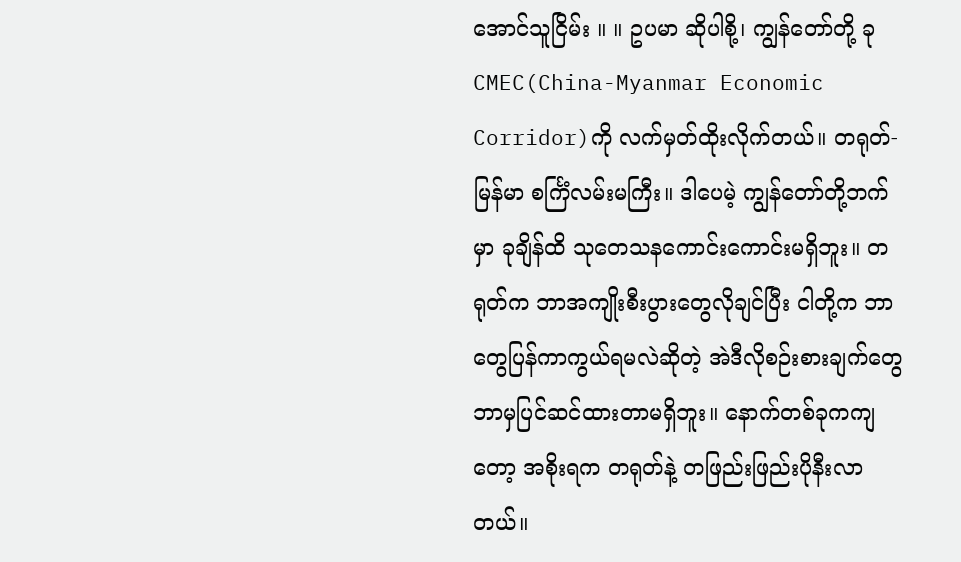အောင်သူငြိမ်း ။ ။ ဥပမာ ဆိုပါစို့၊ ကျွန်တော်တို့ ခု CMEC(China-Myanmar Economic Corridor)ကို လက်မှတ်ထိုးလိုက်တယ်။ တရုတ်-မြန်မာ စင်္ကြံလမ်းမကြီး။ ဒါပေမဲ့ ကျွန်တော်တို့ဘက်မှာ ခုချိန်ထိ သုတေသနကောင်းကောင်းမရှိဘူး။ တရုတ်က ဘာအကျိုးစီးပွားတွေလိုချင်ပြီး ငါတို့က ဘာတွေပြန်ကာကွယ်ရမလဲဆိုတဲ့ အဲဒီလိုစဉ်းစားချက်တွေ ဘာမှပြင်ဆင်ထားတာမရှိဘူး။ နောက်တစ်ခုကကျတော့ အစိုးရက တရုတ်နဲ့ တဖြည်းဖြည်းပိုနီးလာတယ်။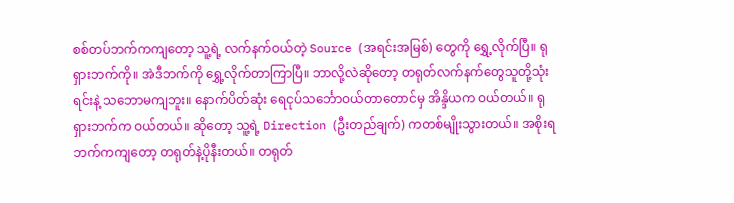စစ်တပ်ဘက်ကကျတော့ သူ့ရဲ့ လက်နက်ဝယ်တဲ့ Source (အရင်းအမြစ်) တွေကို ရွှေ့လိုက်ပြီ။ ရုရှားဘက်ကို။ အဲဒီဘက်ကို ရွှေ့လိုက်တာကြာပြီ။ ဘာလို့လဲဆိုတော့ တရုတ်လက်နက်တွေသူတို့သုံးရင်းနဲ့ သဘောမကျဘူး။ နောက်ပိတ်ဆုံး ရေငုပ်သင်္ဘောဝယ်တာတောင်မှ အိန္ဒိယက ဝယ်တယ်။ ရုရှားဘက်က ဝယ်တယ်။ ဆိုတော့ သူ့ရဲ့ Direction (ဦးတည်ချက်) ကတစ်မျိုးသွားတယ်။ အစိုးရဘက်ကကျတော့ တရုတ်နဲ့ပိုနီးတယ်။ တရုတ်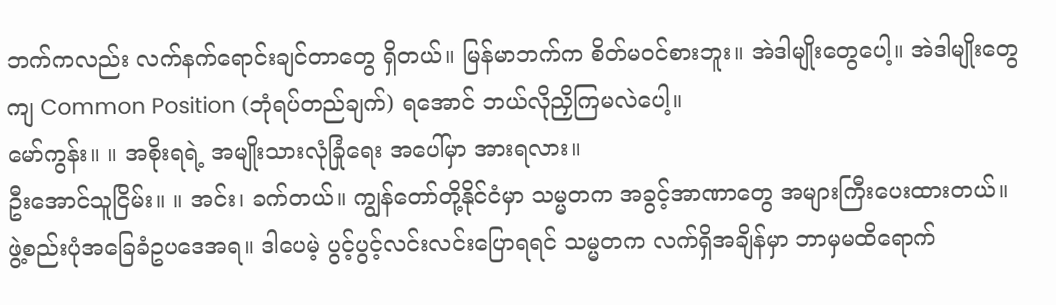ဘက်ကလည်း လက်နက်ရောင်းချင်တာတွေ ရှိတယ်။ မြန်မာဘက်က စိတ်မဝင်စားဘူး။ အဲဒါမျိုးတွေပေါ့။ အဲဒါမျိုးတွေကျ Common Position (ဘုံရပ်တည်ချက်) ရအောင် ဘယ်လိုညှိကြမလဲပေါ့။
မော်ကွန်း။ ။ အစိုးရရဲ့ အမျိုးသားလုံခြုံရေး အပေါ်မှာ အားရလား။
ဦးအောင်သူငြိမ်း။ ။ အင်း၊ ခက်တယ်။ ကျွန်တော်တို့နိုင်ငံမှာ သမ္မတက အခွင့်အာဏာတွေ အများကြီးပေးထားတယ်။ ဖွဲ့စည်းပုံအခြေခံဥပဒေအရ။ ဒါပေမဲ့ ပွင့်ပွင့်လင်းလင်းပြောရရင် သမ္မတက လက်ရှိအချိန်မှာ ဘာမှမထိရောက်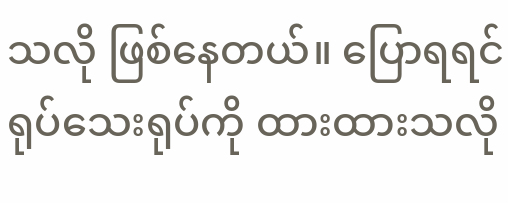သလို ဖြစ်နေတယ်။ ပြောရရင် ရုပ်သေးရုပ်ကို ထားထားသလို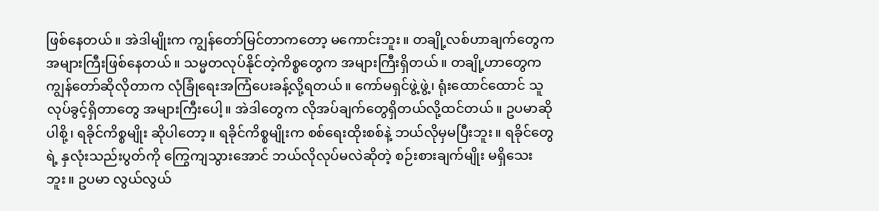ဖြစ်နေတယ်။ အဲဒါမျိုးက ကျွန်တော်မြင်တာကတော့ မကောင်းဘူး။ တချို့လစ်ဟာချက်တွေက အများကြီးဖြစ်နေတယ်။ သမ္မတလုပ်နိုင်တဲ့ကိစ္စတွေက အများကြီးရှိတယ်။ တချို့ဟာတွေက ကျွန်တော်ဆိုလိုတာက လုံခြုံရေးအကြံပေးခန့်လို့ရတယ်။ ကော်မရှင်ဖွဲ့ဖွဲ့၊ ရုံးထောင်ထောင် သူလုပ်ခွင့်ရှိတာတွေ အများကြီးပေါ့။ အဲဒါတွေက လိုအပ်ချက်တွေရှိတယ်လို့ထင်တယ်။ ဥပမာဆိုပါစို့၊ ရခိုင်ကိစ္စမျိုး ဆိုပါတော့။ ရခိုင်ကိစ္စမျိုးက စစ်ရေးထိုးစစ်နဲ့ ဘယ်လိုမှမပြီးဘူး။ ရခိုင်တွေရဲ့ နှလုံးသည်းပွတ်ကို ကြွေကျသွားအောင် ဘယ်လိုလုပ်မလဲဆိုတဲ့ စဉ်းစားချက်မျိုး မရှိသေးဘူး။ ဥပမာ လွယ်လွယ်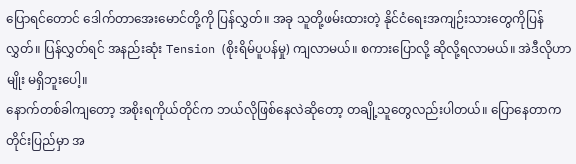ပြောရင်တောင် ဒေါက်တာအေးမောင်တို့ကို ပြန်လွှတ်။ အခု သူတို့ဖမ်းထားတဲ့ နိုင်ငံရေးအကျဉ်းသားတွေကိုပြန်လွှတ်။ ပြန်လွှတ်ရင် အနည်းဆုံး Tension (စိုးရိမ်ပူပန်မှု) ကျလာမယ်။ စကားပြောလို့ ဆိုလို့ရလာမယ်။ အဲဒီလိုဟာမျိုး မရှိဘူးပေါ့။
နောက်တစ်ခါကျတော့ အစိုးရကိုယ်တိုင်က ဘယ်လိုဖြစ်နေလဲဆိုတော့ တချို့သူတွေလည်းပါတယ်။ ပြောနေတာက တိုင်းပြည်မှာ အ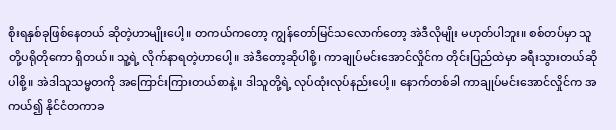စိုးရနှစ်ခုဖြစ်နေတယ် ဆိုတဲ့ဟာမျိုးပေါ့။ တကယ်ကတော့ ကျွန်တော်မြင်သလောက်တော့ အဲဒီလိုမျိုး မဟုတ်ပါဘူး။ စစ်တပ်မှာ သူတို့ပရိုတိုကော ရှိတယ်။ သူ့ရဲ့ လိုက်နာရတဲ့ဟာပေါ့။ အဲဒီတော့ဆိုပါစို့၊ ကာချုပ်မင်းအောင်လှိုင်က တိုင်းပြည်ထဲမှာ ခရီးသွားတယ်ဆိုပါစို့။ အဲဒါသူသမ္မတကို အကြောင်းကြားတယ်စာနဲ့။ ဒါသူတို့ရဲ့ လုပ်ထုံးလုပ်နည်းပေါ့။ နောက်တစ်ခါ ကာချုပ်မင်းအောင်လှိုင်က အကယ်၍ နိုင်ငံတကာခ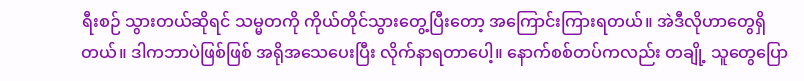ရီးစဉ် သွားတယ်ဆိုရင် သမ္မတကို ကိုယ်တိုင်သွားတွေ့ပြီးတော့ အကြောင်းကြားရတယ်။ အဲဒီလိုဟာတွေရှိတယ်။ ဒါကဘာပဲဖြစ်ဖြစ် အရိုအသေပေးပြီး လိုက်နာရတာပေါ့။ နောက်စစ်တပ်ကလည်း တချို့ သူတွေပြော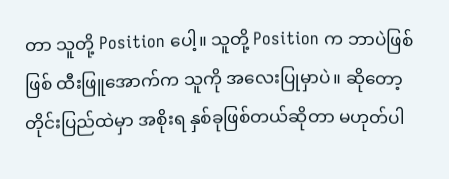တာ သူတို့ Position ပေါ့။ သူတို့ Position က ဘာပဲဖြစ်ဖြစ် ထီးဖြူအောက်က သူကို အလေးပြုမှာပဲ။ ဆိုတော့ တိုင်းပြည်ထဲမှာ အစိုးရ နှစ်ခုဖြစ်တယ်ဆိုတာ မဟုတ်ပါ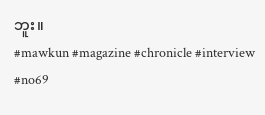ဘူး။
#mawkun #magazine #chronicle #interview #no69